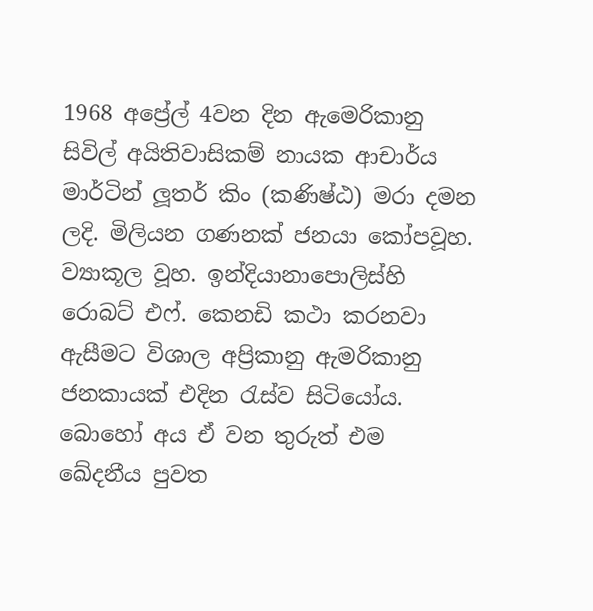1968 අප්‍රේල් 4වන දින ඇමෙරිකානු සිවිල් අයිතිවාසිකම් නායක ආචාර්ය මාර්ටින් ලූතර් කිං (කණිෂ්ඨ) මරා දමන ලදි. මිලියන ගණනක් ජනයා කෝපවූහ. ව්‍යාකූල වූහ. ඉන්දියානාපොලිස්හි රොබට් එෆ්. කෙනඩි කථා කරනවා ඇසීමට විශාල අප්‍රිකානු ඇමරිකානු ජනකායක් එදින රැස්ව සිටියෝය. බොහෝ අය ඒ වන තුරුත් එම ඛේදනීය පුවත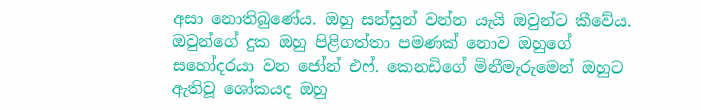අසා නොතිබුණේය. ඔහු සන්සුන් වන්න යැයි ඔවුන්ට කීවේය. ඔවුන්ගේ දුක ඔහු පිළිගත්තා පමණක් නොව ඔහුගේ සහෝදරයා වන ජෝන් එෆ්. කෙනඩිගේ මිනීමැරුමෙන් ඔහුට ඇතිවූ ශෝකයද ඔහු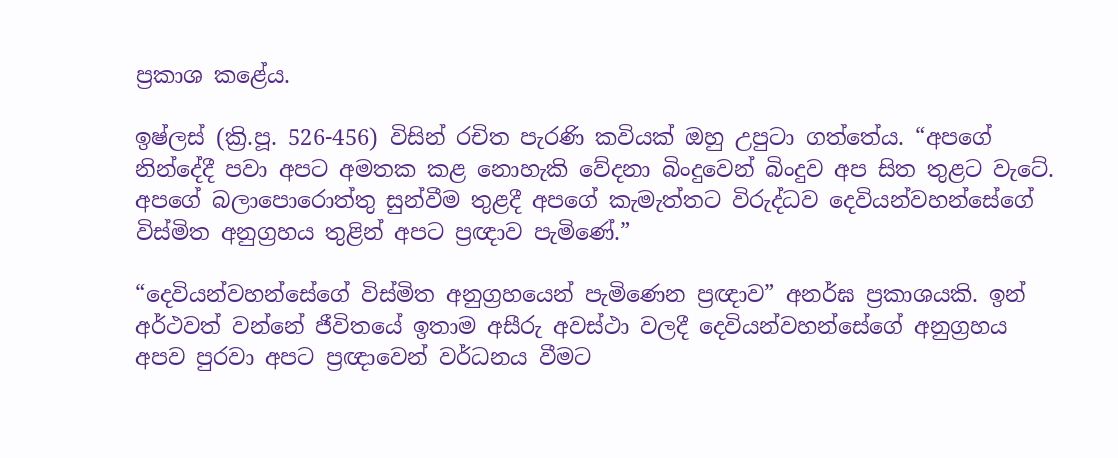ප්‍රකාශ කළේය.

ඉෂ්ලස් (ක්‍රි.පූ. 526-456) විසින් රචිත පැරණි කවියක් ඔහු උපුටා ගත්තේය. “අපගේ නින්දේදී පවා අපට අමතක කළ නොහැකි වේදනා බිංදුවෙන් බිංදුව අප සිත තුළට වැටේ. අපගේ බලාපොරොත්තු සුන්වීම තුළදී අපගේ කැමැත්තට විරුද්ධව දෙවියන්වහන්සේගේ විස්මිත අනුග්‍රහය තුළින් අපට ප්‍රඥාව පැමිණේ.”

“දෙවියන්වහන්සේගේ විස්මිත අනුග්‍රහයෙන් පැමිණෙන ප්‍රඥාව” අනර්ඝ ප්‍රකාශයකි. ඉන් අර්ථවත් වන්නේ ජීවිතයේ ඉතාම අසීරු අවස්ථා වලදී දෙවියන්වහන්සේගේ අනුග්‍රහය අපව පුරවා අපට ප්‍රඥාවෙන් වර්ධනය වීමට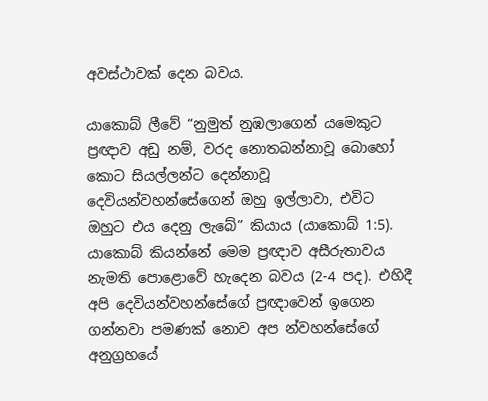අවස්ථාවක් දෙන බවය.

යාකොබ් ලීවේ “නුමුත් නුඹලාගෙන් යමෙකුට ප්‍රඥාව අඩු නම්, වරද නොතබන්නාවූ බොහෝ කොට සියල්ලන්ට දෙන්නාවූ දෙවියන්වහන්සේගෙන් ඔහු ඉල්ලාවා, එවිට ඔහුට එය දෙනු ලැබේ” කියාය (යාකොබ් 1:5). යාකොබ් කියන්නේ මෙම ප්‍රඥාව අසීරුතාවය නැමති පොළොවේ හැදෙන බවය (2-4 පද). එහිදී අපි දෙවියන්වහන්සේගේ ප්‍රඥාවෙන් ඉගෙන ගන්නවා පමණක් නොව අප න්වහන්සේගේ අනුග්‍රහයේ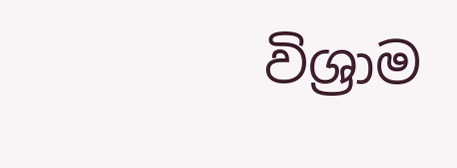විශ්‍රාම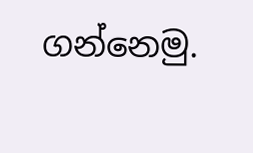ගන්නෙමු.